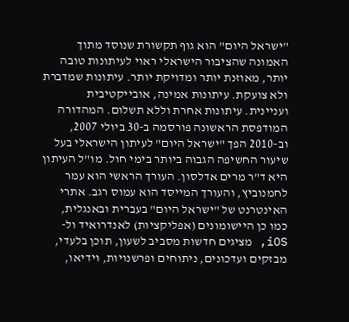"ישראל היום" הוא גוף תקשורת שנוסד מתוך האמונה שהציבור הישראלי ראוי לעיתונות טובה יותר, מאוזנת יותר ומדויקת יותר. עיתונות שמדברת ולא צועקת. עיתונות אמינה, אובייקטיבית ועניינית. עיתונות אחרת וללא תשלום. המהדורה המודפסת הראשונה פורסמה ב-30 ביולי 2007, וב-2010 הפך "ישראל היום" לעיתון הישראלי בעל שיעור החשיפה הגבוה ביותר בימי חול. מו"ל העיתון היא ד"ר מרים אדלסון. העורך הראשי הוא עמר לחמנוביץ, והעורך המייסד הוא עמוס רגב. אתרי האינטרנט של "ישראל היום" בעברית ובאנגלית, כמו כן היישומונים (אפליקציות) לאנדרואיד ול-iOS, מציגים חדשות מסביב לשעון, תוכן בלעדי, מבזקים ועדכונים, ניתוחים ופרשנויות, וידיאו,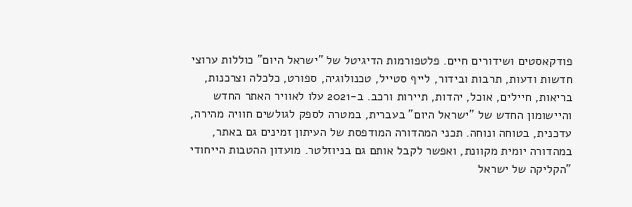פודקאסטים ושידורים חיים. פלטפורמות הדיגיטל של "ישראל היום" כוללות ערוצי חדשות ודעות, תרבות ובידור, לייף סטייל, טכנולוגיה, ספורט, כלכלה וצרכנות, בריאות, חיילים, אוכל, יהדות, תיירות ורכב. ב-2021 עלו לאוויר האתר החדש והיישומון החדש של "ישראל היום" בעברית, במטרה לספק לגולשים חוויה מהירה, עדכנית, בטוחה ונוחה. תכני המהדורה המודפסת של העיתון זמינים גם באתר, במהדורה יומית מקוונת, ואפשר לקבל אותם גם בניוזלטר. מועדון ההטבות הייחודי "הקליקה של ישראל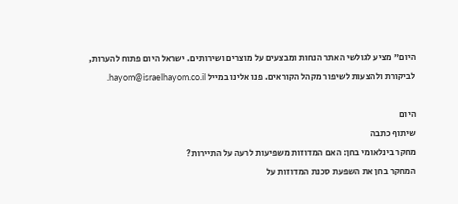היום" מציע לגולשי האתר הנחות ומבצעים על מוצרים ושירותים. ישראל היום פתוח להערות, לביקורת ולהצעות לשיפור מקהל הקוראים. פנו אלינו במייל hayom@israelhayom.co.il.

היום
שיתוף כתבה
מחקר בינלאומי בחן: האם המדוזות משפיעות לרעה על התיירות?
המחקר בחן את השפעת סכנת המדוזות על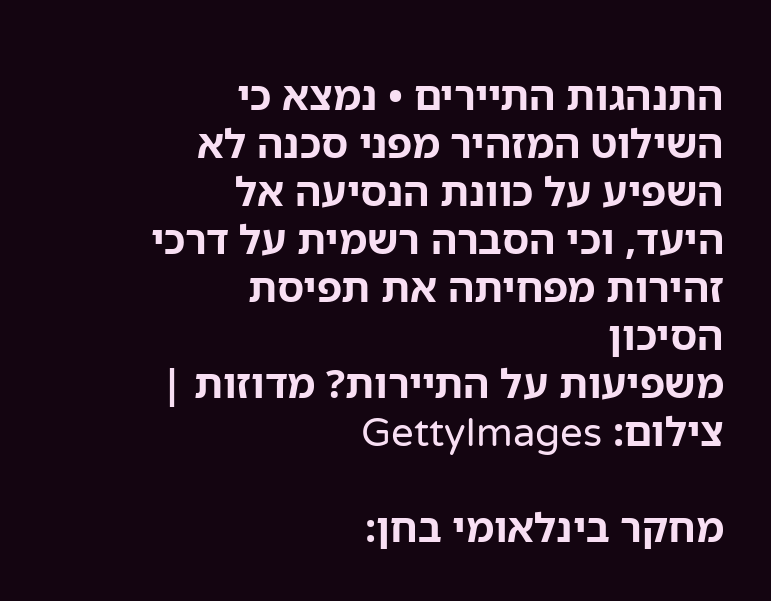התנהגות התיירים • נמצא כי השילוט המזהיר מפני סכנה לא השפיע על כוונת הנסיעה אל היעד, וכי הסברה רשמית על דרכי זהירות מפחיתה את תפיסת הסיכון
משפיעות על התיירות? מדוזות | צילום: GettyImages

מחקר בינלאומי בחן: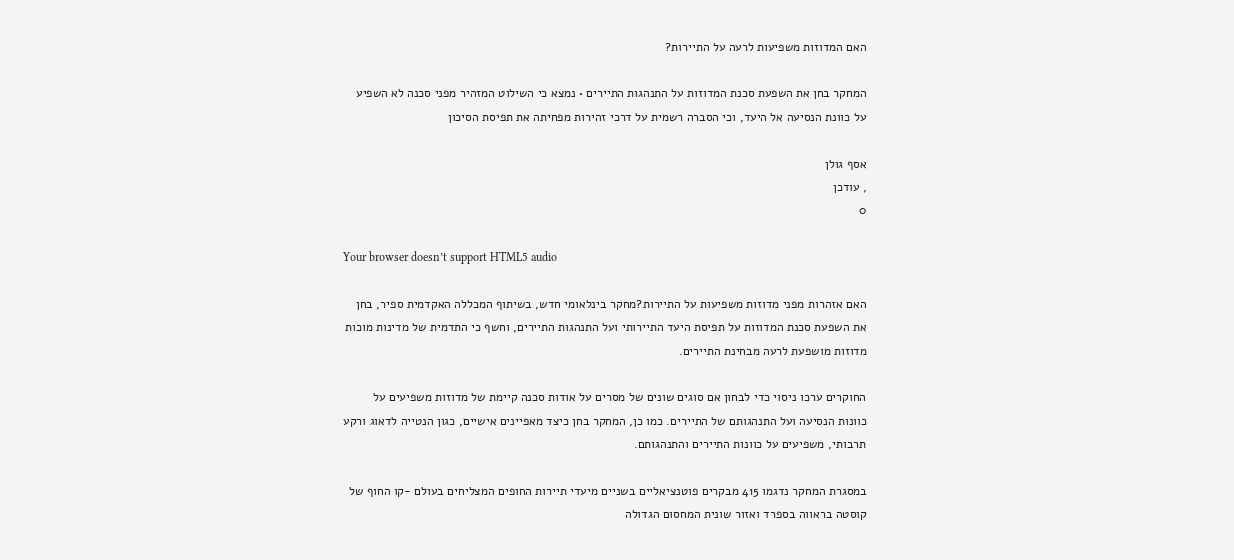האם המדוזות משפיעות לרעה על התיירות?

המחקר בחן את השפעת סכנת המדוזות על התנהגות התיירים • נמצא כי השילוט המזהיר מפני סכנה לא השפיע על כוונת הנסיעה אל היעד, וכי הסברה רשמית על דרכי זהירות מפחיתה את תפיסת הסיכון

אסף גולן
, עודכן
0

Your browser doesn’t support HTML5 audio

האם אזהרות מפני מדוזות משפיעות על התיירות?מחקר בינלאומי חדש, בשיתוף המכללה האקדמית ספיר, בחן את השפעת סכנת המדוזות על תפיסת היעד התיירותי ועל התנהגות התיירים, וחשף כי התדמית של מדינות מוכות מדוזות מושפעת לרעה מבחינת התיירים.

החוקרים ערכו ניסוי כדי לבחון אם סוגים שונים של מסרים על אודות סכנה קיימת של מדוזות משפיעים על כוונות הנסיעה ועל התנהגותם של התיירים. כמו כן, המחקר בחן כיצד מאפיינים אישיים, כגון הנטייה לדאוג ורקע תרבותי, משפיעים על כוונות התיירים והתנהגותם.

במסגרת המחקר נדגמו 415 מבקרים פוטנציאליים בשניים מיעדי תיירות החופים המצליחים בעולם -קו החוף של קוסטה בראווה בספרד ואזור שונית המחסום הגדולה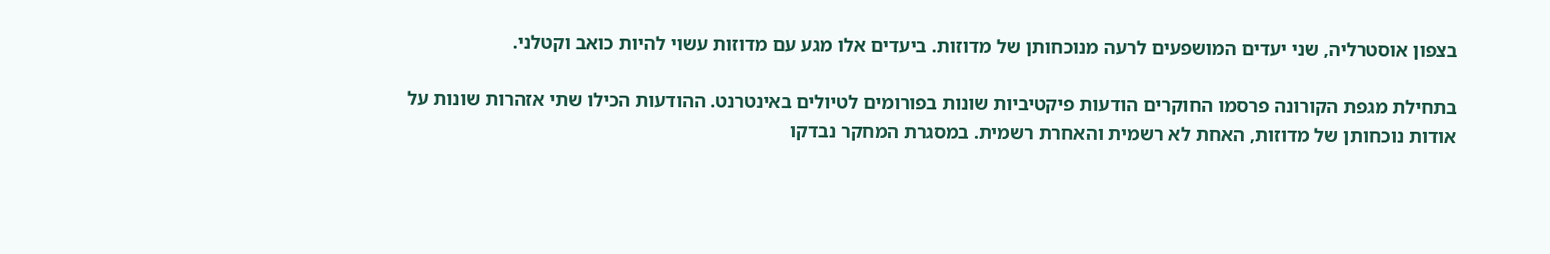בצפון אוסטרליה, שני יעדים המושפעים לרעה מנוכחותן של מדוזות. ביעדים אלו מגע עם מדוזות עשוי להיות כואב וקטלני.

בתחילת מגפת הקורונה פרסמו החוקרים הודעות פיקטיביות שונות בפורומים לטיולים באינטרנט. ההודעות הכילו שתי אזהרות שונות על אודות נוכחותן של מדוזות, האחת לא רשמית והאחרת רשמית. במסגרת המחקר נבדקו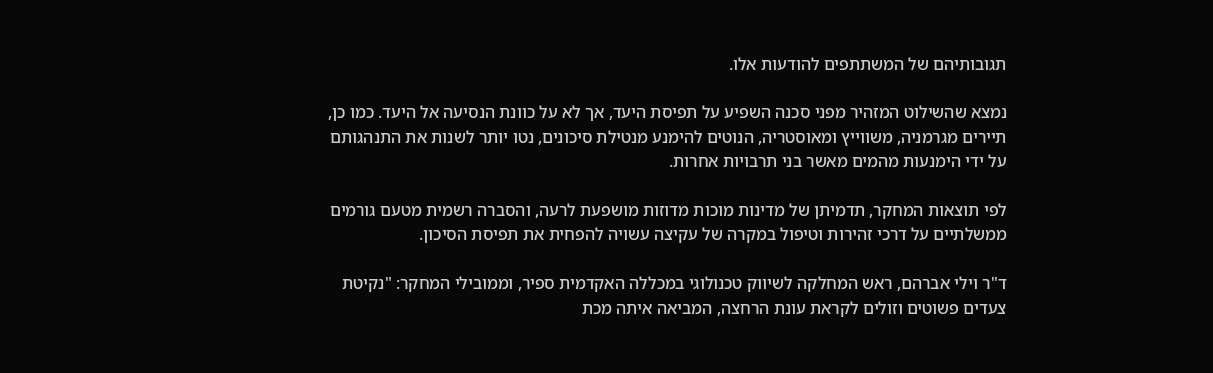תגובותיהם של המשתתפים להודעות אלו.

נמצא שהשילוט המזהיר מפני סכנה השפיע על תפיסת היעד, אך לא על כוונת הנסיעה אל היעד. כמו כן, תיירים מגרמניה, משווייץ ומאוסטריה, הנוטים להימנע מנטילת סיכונים, נטו יותר לשנות את התנהגותם על ידי הימנעות מהמים מאשר בני תרבויות אחרות.

לפי תוצאות המחקר, תדמיתן של מדינות מוכות מדוזות מושפעת לרעה, והסברה רשמית מטעם גורמים ממשלתיים על דרכי זהירות וטיפול במקרה של עקיצה עשויה להפחית את תפיסת הסיכון.

ד"ר וילי אברהם, ראש המחלקה לשיווק טכנולוגי במכללה האקדמית ספיר, וממובילי המחקר: "נקיטת צעדים פשוטים וזולים לקראת עונת הרחצה, המביאה איתה מכת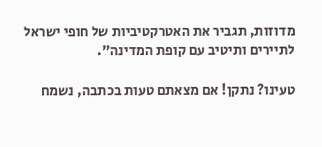מדוזות, תגביר את האטרקטיביות של חופי ישראל לתיירים ותיטיב עם קופת המדינה".

טעינו? נתקן! אם מצאתם טעות בכתבה, נשמח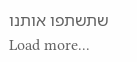שתשתפו אותנו
Load more...